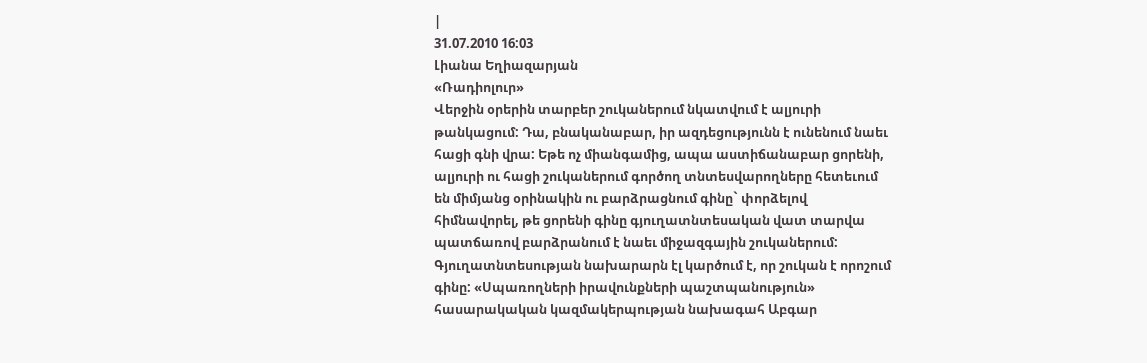|
31.07.2010 16:03
Լիանա Եղիազարյան
«Ռադիոլուր»
Վերջին օրերին տարբեր շուկաներում նկատվում է ալյուրի թանկացում: Դա, բնականաբար, իր ազդեցությունն է ունենում նաեւ հացի գնի վրա: Եթե ոչ միանգամից, ապա աստիճանաբար ցորենի, ալյուրի ու հացի շուկաներում գործող տնտեսվարողները հետեւում են միմյանց օրինակին ու բարձրացնում գինը` փորձելով հիմնավորել, թե ցորենի գինը գյուղատնտեսական վատ տարվա պատճառով բարձրանում է նաեւ միջազգային շուկաներում: Գյուղատնտեսության նախարարն էլ կարծում է, որ շուկան է որոշում գինը: «Սպառողների իրավունքների պաշտպանություն» հասարակական կազմակերպության նախագահ Աբգար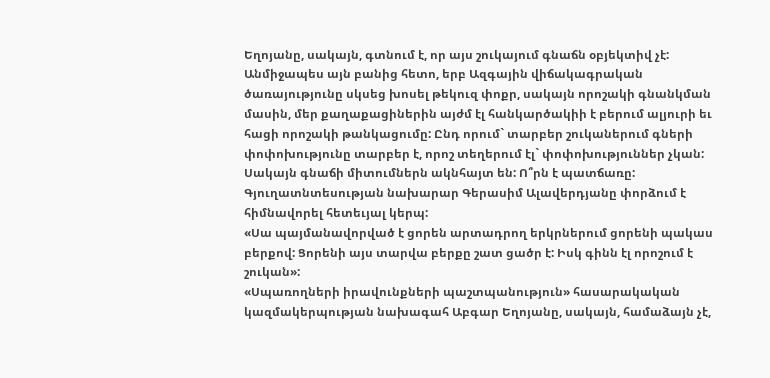Եղոյանը, սակայն, գտնում է, որ այս շուկայում գնաճն օբյեկտիվ չէ:
Անմիջապես այն բանից հետո, երբ Ազգային վիճակագրական ծառայությունը սկսեց խոսել թեկուզ փոքր, սակայն որոշակի գնանկման մասին, մեր քաղաքացիներին այժմ էլ հանկարծակիի է բերում ալյուրի եւ հացի որոշակի թանկացումը: Ընդ որում` տարբեր շուկաներում գների փոփոխությունը տարբեր է, որոշ տեղերում էլ` փոփոխություններ չկան: Սակայն գնաճի միտումներն ակնհայտ են: Ո՞րն է պատճառը: Գյուղատնտեսության նախարար Գերասիմ Ալավերդյանը փորձում է հիմնավորել հետեւյալ կերպ:
«Սա պայմանավորված է ցորեն արտադրող երկրներում ցորենի պակաս բերքով: Ցորենի այս տարվա բերքը շատ ցածր է: Իսկ գինն էլ որոշում է շուկան»:
«Սպառողների իրավունքների պաշտպանություն» հասարակական կազմակերպության նախագահ Աբգար Եղոյանը, սակայն, համաձայն չէ,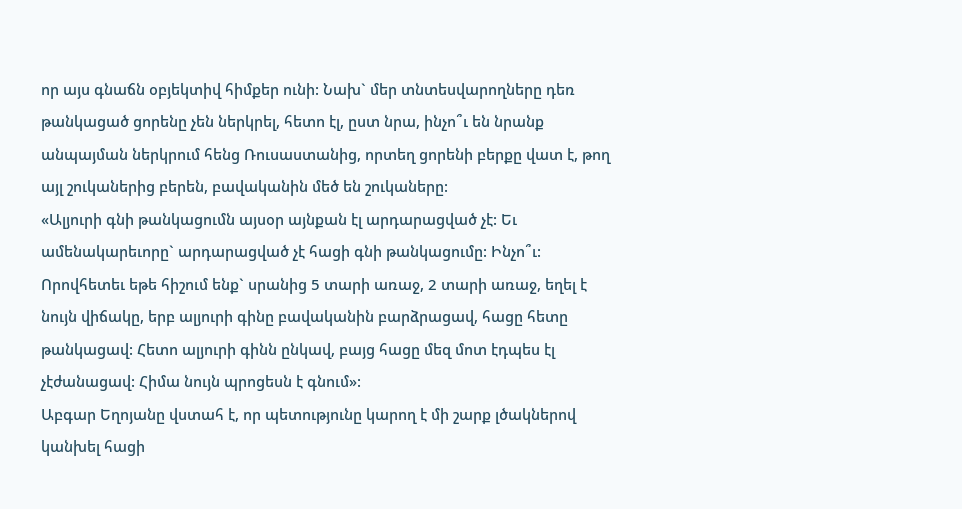որ այս գնաճն օբյեկտիվ հիմքեր ունի: Նախ` մեր տնտեսվարողները դեռ թանկացած ցորենը չեն ներկրել, հետո էլ, ըստ նրա, ինչո՞ւ են նրանք անպայման ներկրում հենց Ռուսաստանից, որտեղ ցորենի բերքը վատ է, թող այլ շուկաներից բերեն, բավականին մեծ են շուկաները:
«Ալյուրի գնի թանկացումն այսօր այնքան էլ արդարացված չէ: Եւ ամենակարեւորը` արդարացված չէ հացի գնի թանկացումը: Ինչո՞ւ: Որովհետեւ եթե հիշում ենք` սրանից 5 տարի առաջ, 2 տարի առաջ, եղել է նույն վիճակը, երբ ալյուրի գինը բավականին բարձրացավ, հացը հետը թանկացավ: Հետո ալյուրի գինն ընկավ, բայց հացը մեզ մոտ էդպես էլ չէժանացավ: Հիմա նույն պրոցեսն է գնում»:
Աբգար Եղոյանը վստահ է, որ պետությունը կարող է մի շարք լծակներով կանխել հացի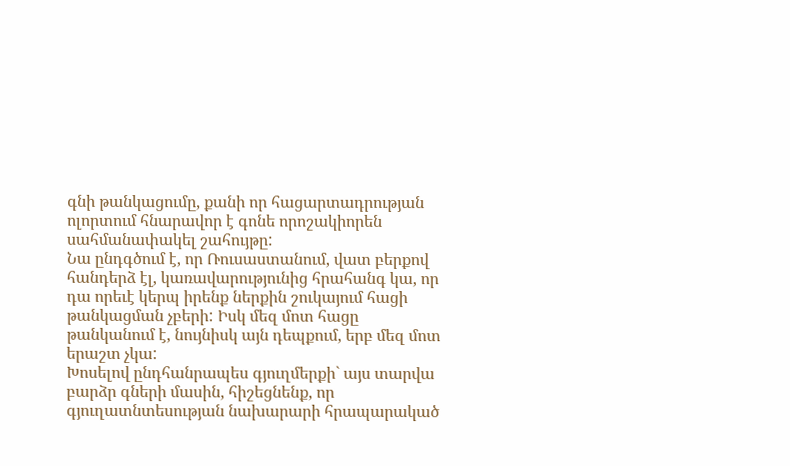գնի թանկացումը, քանի որ հացարտադրության ոլորտում հնարավոր է գոնե որոշակիորեն սահմանափակել շահույթը:
Նա ընդգծում է, որ Ռուսաստանում, վատ բերքով հանդերձ էլ, կառավարությունից հրահանգ կա, որ դա որեւէ կերպ իրենք ներքին շուկայում հացի թանկացման չբերի: Իսկ մեզ մոտ հացը թանկանում է, նույնիսկ այն դեպքում, երբ մեզ մոտ երաշտ չկա:
Խոսելով ընդհանրապես գյուղմերքի` այս տարվա բարձր գների մասին, հիշեցնենք, որ գյուղատնտեսության նախարարի հրապարակած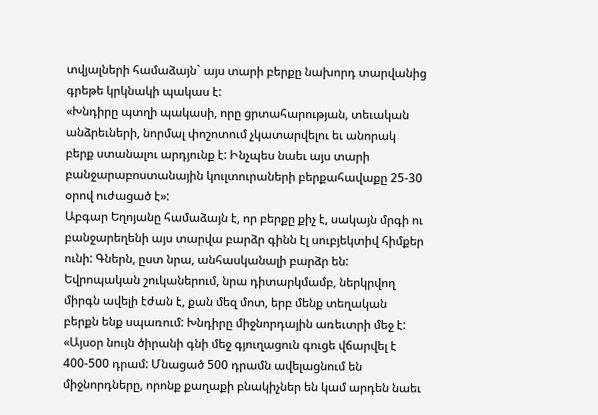տվյալների համաձայն` այս տարի բերքը նախորդ տարվանից գրեթե կրկնակի պակաս է:
«Խնդիրը պտղի պակասի, որը ցրտահարության, տեւական անձրեւների, նորմալ փոշոտում չկատարվելու եւ անորակ բերք ստանալու արդյունք է: Ինչպես նաեւ այս տարի բանջարաբոստանային կուլտուրաների բերքահավաքը 25-30 օրով ուժացած է»:
Աբգար Եղոյանը համաձայն է, որ բերքը քիչ է, սակայն մրգի ու բանջարեղենի այս տարվա բարձր գինն էլ սուբյեկտիվ հիմքեր ունի: Գներն, ըստ նրա, անհասկանալի բարձր են: Եվրոպական շուկաներում, նրա դիտարկմամբ, ներկրվող միրգն ավելի էժան է, քան մեզ մոտ, երբ մենք տեղական բերքն ենք սպառում: Խնդիրը միջնորդային առեւտրի մեջ է:
«Այսօր նույն ծիրանի գնի մեջ գյուղացուն գուցե վճարվել է 400-500 դրամ: Մնացած 500 դրամն ավելացնում են միջնորդները, որոնք քաղաքի բնակիչներ են կամ արդեն նաեւ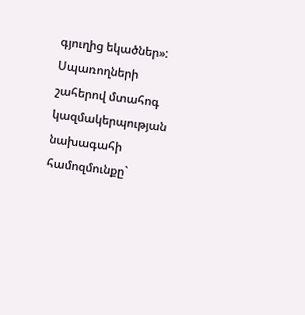գյուղից եկածներ»:
Սպառողների շահերով մտահոգ կազմակերպության նախագահի համոզմունքը`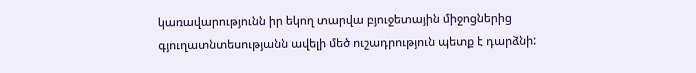կառավարությունն իր եկող տարվա բյուջետային միջոցներից գյուղատնտեսությանն ավելի մեծ ուշադրություն պետք է դարձնի: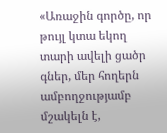«Առաջին գործը, որ թույլ կտա եկող տարի ավելի ցածր գներ, մեր հողերն ամբողջությամբ մշակելն է,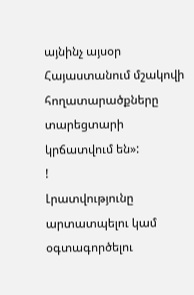այնինչ այսօր Հայաստանում մշակովի հողատարածքները տարեցտարի կրճատվում են»:
!
Լրատվությունը արտատպելու կամ օգտագործելու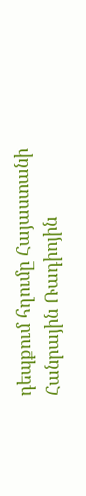դեպքում հղումը Հայաստանի Հանրային Ռադիոյին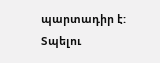պարտադիր է:
Տպելու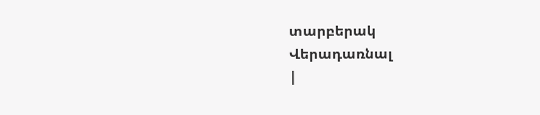տարբերակ
Վերադառնալ
|